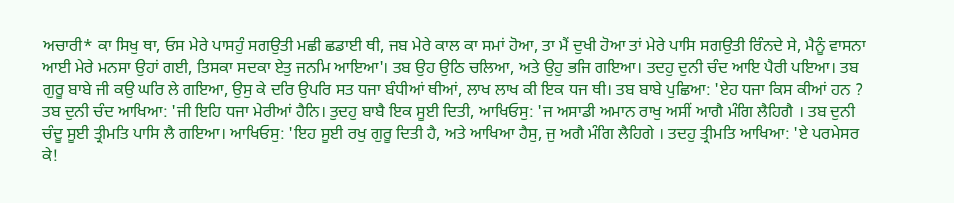ਅਚਾਰੀ* ਕਾ ਸਿਖੁ ਥਾ, ਓਸ ਮੇਰੇ ਪਾਸਹੁੰ ਸਗਉਤੀ ਮਛੀ ਛਡਾਈ ਥੀ, ਜਬ ਮੇਰੇ ਕਾਲ ਕਾ ਸਮਾਂ ਹੋਆ, ਤਾ ਮੈਂ ਦੁਖੀ ਹੋਆ ਤਾਂ ਮੇਰੇ ਪਾਸਿ ਸਗਉਤੀ ਰਿੰਨਦੇ ਸੇ, ਮੈਨੂੰ ਵਾਸਨਾ ਆਈ ਮੇਰੇ ਮਨਸਾ ਉਹਾਂ ਗਈ, ਤਿਸਕਾ ਸਦਕਾ ਏਤੁ ਜਨਮਿ ਆਇਆ'। ਤਬ ਉਹ ਉਠਿ ਚਲਿਆ, ਅਤੇ ਉਹੁ ਭਜਿ ਗਇਆ। ਤਦਹੁ ਦੁਨੀ ਚੰਦ ਆਇ ਪੈਰੀ ਪਇਆ। ਤਬ ਗੁਰੂ ਬਾਬੇ ਜੀ ਕਉ ਘਰਿ ਲੇ ਗਇਆ, ਉਸੁ ਕੇ ਦਰਿ ਉਪਰਿ ਸਤ ਧਜਾ ਬੰਧੀਆਂ ਥੀਆਂ, ਲਾਖ ਲਾਖ ਕੀ ਇਕ ਧਜ ਥੀ। ਤਬ ਬਾਬੇ ਪੁਛਿਆ: 'ਏਹ ਧਜਾ ਕਿਸ ਕੀਆਂ ਹਨ ? ਤਬ ਦੁਨੀ ਚੰਦ ਆਖਿਆ: 'ਜੀ ਇਹਿ ਧਜਾ ਮੇਰੀਆਂ ਹੈਨਿ। ਤੁਦਹੁ ਬਾਬੈ ਇਕ ਸੂਈ ਦਿਤੀ, ਆਖਿਓਸੁ: 'ਜ ਅਸਾਡੀ ਅਮਾਨ ਰਾਖੁ ਅਸੀਂ ਆਗੈ ਮੰਗਿ ਲੈਹਿਗੈ । ਤਬ ਦੁਨੀ ਚੰਦੂ ਸੂਈ ਤ੍ਰੀਮਤਿ ਪਾਸਿ ਲੈ ਗਇਆ। ਆਖਿਓਸੁ: 'ਇਹ ਸੂਈ ਰਖੁ ਗੁਰੂ ਦਿਤੀ ਹੈ, ਅਤੇ ਆਖਿਆ ਹੈਸੁ, ਜੁ ਅਗੈ ਮੰਗਿ ਲੈਹਿਗੇ । ਤਦਹੁ ਤ੍ਰੀਮਤਿ ਆਖਿਆ: 'ਏ ਪਰਮੇਸਰ ਕੇ!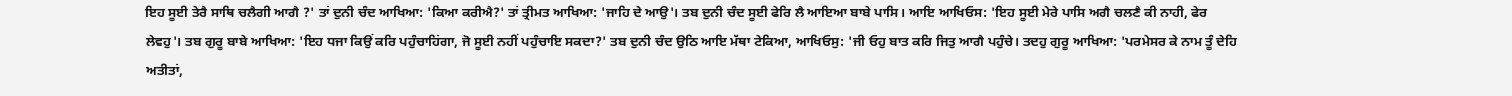ਇਹ ਸੂਈ ਤੇਰੈ ਸਾਥਿ ਚਲੈਗੀ ਆਗੈ ?' ਤਾਂ ਦੁਨੀ ਚੰਦ ਆਖਿਆ: 'ਕਿਆ ਕਰੀਐ?' ਤਾਂ ਤ੍ਰੀਮਤ ਆਖਿਆ: 'ਜਾਹਿ ਦੇ ਆਉ'। ਤਬ ਦੁਨੀ ਚੰਦ ਸੂਈ ਫੇਰਿ ਲੈ ਆਇਆ ਬਾਬੇ ਪਾਸਿ। ਆਇ ਆਖਿਓਸ: 'ਇਹ ਸੂਈ ਮੇਰੇ ਪਾਸਿ ਅਗੈ ਚਲਣੈ ਕੀ ਨਾਹੀ, ਫੇਰ ਲੇਵਹੁ'। ਤਬ ਗੁਰੂ ਬਾਬੇ ਆਖਿਆ: 'ਇਹ ਧਜਾ ਕਿਉਂ ਕਰਿ ਪਹੁੰਚਾਹਿਂਗਾ, ਜੋ ਸੂਈ ਨਹੀਂ ਪਹੁੰਚਾਇ ਸਕਦਾ?' ਤਬ ਦੁਨੀ ਚੰਦ ਉਠਿ ਆਇ ਮੱਥਾ ਟੇਕਿਆ, ਆਖਿਓਸੁ: 'ਜੀ ਓਹੁ ਬਾਤ ਕਰਿ ਜਿਤੁ ਆਗੈ ਪਹੁੰਚੇ। ਤਦਹੁ ਗੁਰੂ ਆਖਿਆ: 'ਪਰਮੇਸਰ ਕੇ ਨਾਮ ਤੂੰ ਦੇਹਿ ਅਤੀਤਾਂ,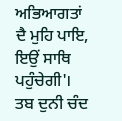ਅਭਿਆਗਤਾਂ ਦੈ ਮੁਹਿ ਪਾਇ, ਇਉਂ ਸਾਥਿ ਪਹੁੰਚੇਗੀ'। ਤਬ ਦੁਨੀ ਚੰਦ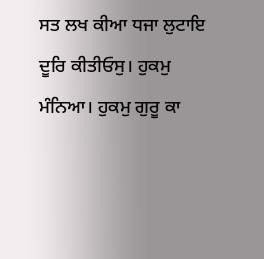ਸਤ ਲਖ ਕੀਆ ਧਜਾ ਲੁਟਾਇ ਦੂਰਿ ਕੀਤੀਓਸੁ। ਹੁਕਮੁ ਮੰਨਿਆ। ਹੁਕਮੁ ਗੁਰੂ ਕਾ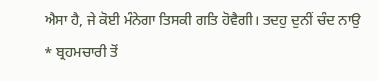ਐਸਾ ਹੈ, ਜੇ ਕੋਈ ਮੰਨੇਗਾ ਤਿਸਕੀ ਗਤਿ ਹੋਵੈਗੀ। ਤਦਹੁ ਦੁਨੀਂ ਚੰਦ ਨਾਉ
* ਬ੍ਰਹਮਚਾਰੀ ਤੋਂ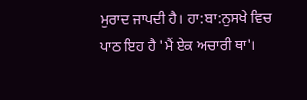ਮੁਰਾਦ ਜਾਪਦੀ ਹੈ। ਹਾ:ਬਾ:ਨੁਸਖੇ ਵਿਚ ਪਾਠ ਇਹ ਹੈ 'ਮੈਂ ਏਕ ਅਚਾਰੀ ਥਾ'।